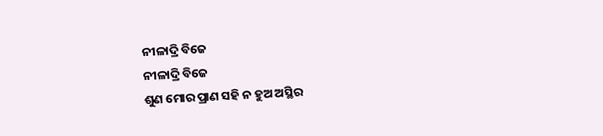ନୀଳାଦ୍ରି ବିଜେ
ନୀଳାଦ୍ରି ବିଜେ
ଶୁଣ ମୋର ପ୍ରାଣ ସହି ନ ହୁଅ ଅସ୍ଥିର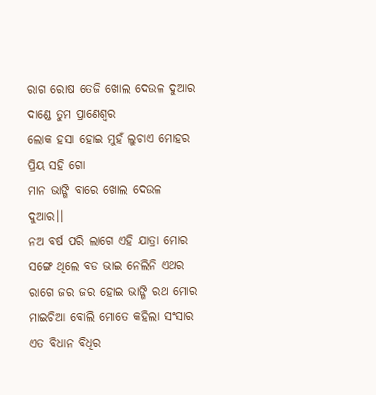ରାଗ ରୋଷ ତେଜି ଖୋଲ ଦେଉଳ ଦୁଆର
ଦାଣ୍ଡେ ତୁମ ପ୍ରାଣେଶ୍ୱର
ଲୋକ ହସା ହୋଇ ମୁହଁ ଲୁଚାଏ ମୋହର
ପ୍ରିୟ ସହି ଗୋ
ମାନ ଭାଙ୍ଗି ବାରେ ଖୋଲ ଦେଉଳ ଦୁଆର।।
ନଅ ବର୍ଷ ପରି ଲାଗେ ଏହି ଯାତ୍ରା ମୋର
ସଙ୍ଗେ ଥିଲେ ବଡ ଭାଇ ନେଲିନି ଏଥର
ରାଗେ ଜର ଜର ହୋଇ ଭାଙ୍ଗି ରଥ ମୋର
ମାଇଚିଆ ବୋଲି ମୋତେ କହିଲା ସଂସାର
ଏତ ବିଧାନ ବିଧିର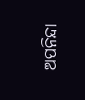ଅପନିନ୍ଦା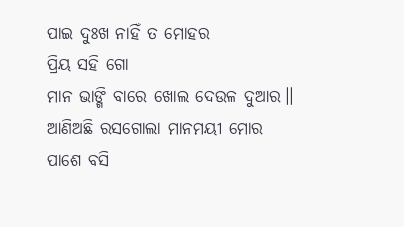ପାଇ ଦୁଃଖ ନାହିଁ ତ ମୋହର
ପ୍ରିୟ ସହି ଗୋ
ମାନ ଭାଙ୍ଗି ବାରେ ଖୋଲ ଦେଉଳ ଦୁଆର।।
ଆଣିଅଛି ରସଗୋଲା ମାନମୟୀ ମୋର
ପାଶେ ବସି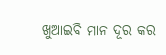ଖୁଆଇବି ମାନ ଦୂର କର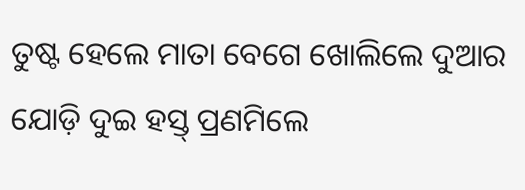ତୁଷ୍ଟ ହେଲେ ମାତା ବେଗେ ଖୋଲିଲେ ଦୁଆର
ଯୋଡ଼ି ଦୁଇ ହସ୍ତ୍ ପ୍ରଣମିଲେ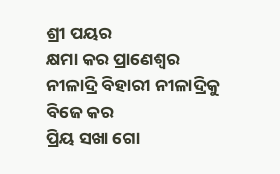ଶ୍ରୀ ପୟର
କ୍ଷମା କର ପ୍ରାଣେଶ୍ୱର
ନୀଳାଦ୍ରି ବିହାରୀ ନୀଳାଦ୍ରିକୁ ବିଜେ କର
ପ୍ରିୟ ସଖା ଗୋ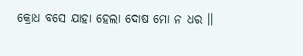କ୍ରୋଧ ବସେ ଯାହା ହେଲା ଦୋଷ ମୋ ନ ଧର ।।